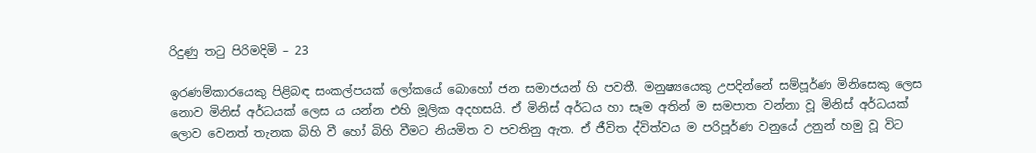රිදුණු තටු පිරිමදිමි – 23

ඉරණම්කාරයෙකු පිළිබඳ සංකල්පයක් ලෝකයේ බොහෝ ජන සමාජයන් හි පවතී. මනුෂ්‍යයෙකු උපදින්නේ සම්පූර්ණ මිනිසෙකු ලෙස නොව මිනිස් අර්ධයක් ලෙස ය යන්න එහි මූලික අදහසයි. ඒ මිනිස් අර්ධය හා සෑම අතින් ම සමපාත වන්නා වූ මිනිස් අර්ධයක් ලොව වෙනත් තැනක බිහි වී හෝ බිහි වීමට නියමිත ව පවතිනු ඇත. ඒ ජීවිත ද්විත්වය ම පරිපූර්ණ වනුයේ උනුන් හමු වූ විට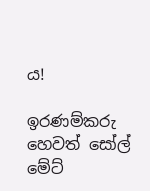ය!

ඉරණම්කරු හෙවත් සෝල් මේට්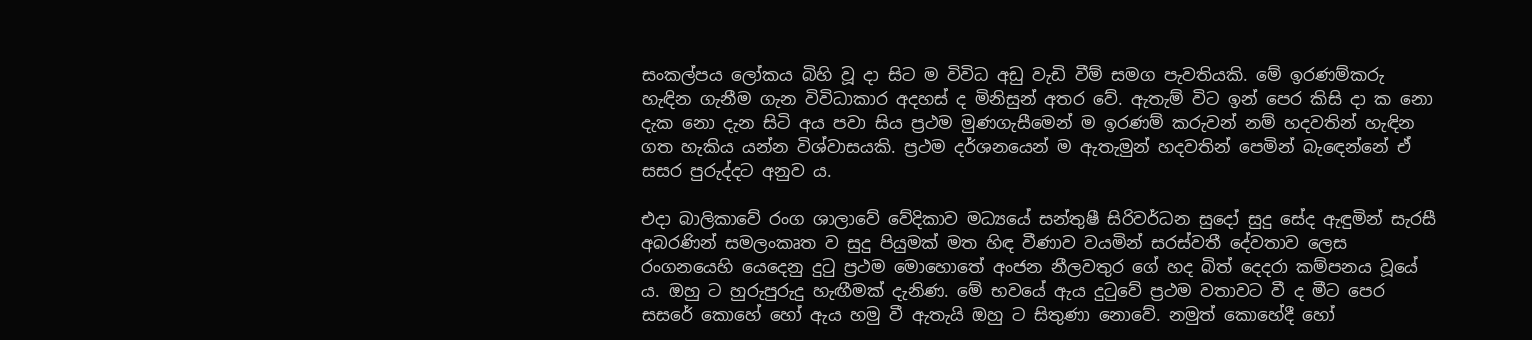සංකල්පය ලෝකය බිහි වූ දා සිට ම විවිධ අඩු වැඩි වීම් සමග පැවතියකි. මේ ඉරණම්කරු හැඳින ගැනීම ගැන විවිධාකාර අදහස් ද මිනිසුන් අතර වේ. ඇතැම් විට ඉන් පෙර කිසි දා ක නො දැක නො දැන සිටි අය පවා සිය ප්‍රථම මුණගැසීමෙන් ම ඉරණම් කරුවන් නම් හදවතින් හැඳින ගත හැකිය යන්න විශ්වාසයකි. ප්‍රථම දර්ශනයෙන් ම ඇතැමුන් හදවතින් පෙමින් බැඳෙන්නේ ඒ සසර පුරුද්දට අනුව ය.

එදා බාලිකාවේ රංග ශාලාවේ වේදිකාව මධ්‍යයේ සන්තුෂී සිරිවර්ධන සුදෝ සුදු සේද ඇඳුමින් සැරසී අබරණින් සමලංකෘත ව සුදු පියුමක් මත හිඳ වීණාව වයමින් සරස්වතී දේවතාව ලෙස රංගනයෙහි යෙදෙනු දුටු ප්‍රථම මොහොතේ අංජන නීලවතුර ගේ හද බිත් දෙදරා කම්පනය වූයේ ය. ඔහු ට හුරුපුරුදු හැඟීමක් දැනිණ. මේ භවයේ ඇය දුටුවේ ප්‍රථම වතාවට වී ද මීට පෙර සසරේ කොහේ හෝ ඇය හමු වී ඇතැයි ඔහු ට සිතුණා නොවේ. නමුත් කොහේදී හෝ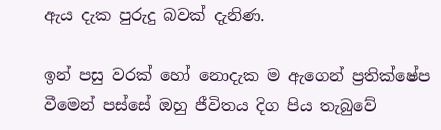ඇය දැක පුරුදු බවක් දැනිණ.

ඉන් පසු වරක් හෝ නොදැක ම ඇගෙන් ප්‍රතික්ෂේප වීමෙන් පස්සේ ඔහු ජීවිතය දිග පිය තැබුවේ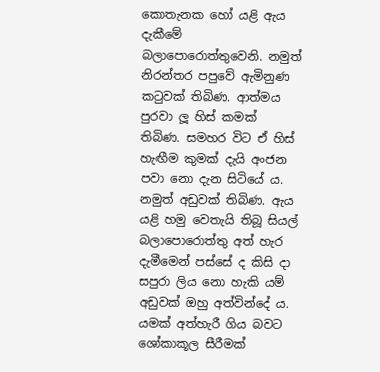කොතැනක හෝ යළි ඇය දැකීමේ බලාපොරොත්තුවෙනි. නමුත් නිරන්තර පපුවේ ඇමිනුණ කටුවක් තිබිණ. ආත්මය පුරවා ලූ හිස් කමක් තිබිණ. සමහර විට ඒ හිස් හැඟීම කුමක් දැයි අංජන පවා නො දැන සිටියේ ය. නමුත් අඩුවක් තිබිණ. ඇය යළි හමු වෙතැයි තිබූ සියල් බලාපොරොත්තු අත් හැර දැමීමෙන් පස්සේ ද කිසි දා සපුරා ලිය නො හැකි යම් අඩුවක් ඔහු අත්වින්දේ ය. යමක් අත්හැරී ගිය බවට ශෝකාකූල සීරීමක්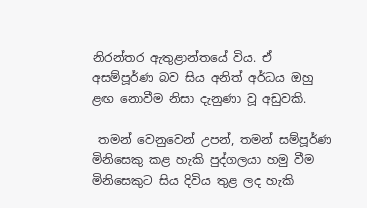නිරන්තර ඇතුළාන්තයේ විය. ඒ අසම්පූර්ණ බව සිය අනිත් අර්ධය ඔහු ළඟ නොවීම නිසා දැනුණා වූ අඩුවකි.

 තමන් වෙනුවෙන් උපන්, තමන් සම්පූර්ණ මිනිසෙකු කළ හැකි පුද්ගලයා හමු වීම මිනිසෙකුට සිය දිවිය තුළ ලද හැකි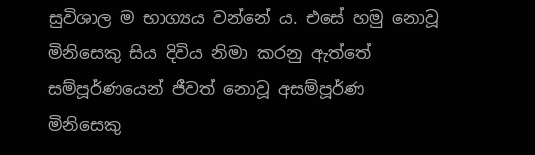සුවිශාල ම භාග්‍යය වන්නේ ය. එසේ හමු නොවූ මිනිසෙකු සිය දිවිය නිමා කරනු ඇත්තේ සම්පූර්ණයෙන් ජීවත් නොවූ අසම්පූර්ණ මිනිසෙකු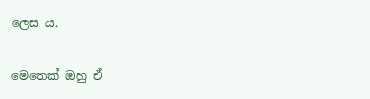ලෙස ය.

මෙතෙක් ඔහු ඒ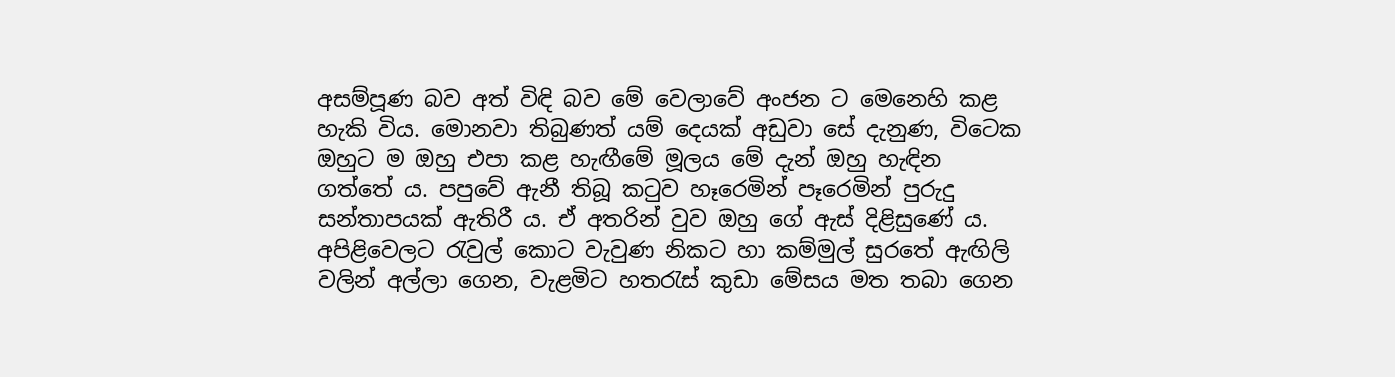අසම්පූණ බව අත් විඳි බව මේ වෙලාවේ අංජන ට මෙනෙහි කළ හැකි විය. මොනවා තිබුණත් යම් දෙයක් අඩුවා සේ දැනුණ, විටෙක ඔහුට ම ඔහු එපා කළ හැඟීමේ මූලය මේ දැන් ඔහු හැඳින ගත්තේ ය. පපුවේ ඇනී තිබූ කටුව හෑරෙමින් පෑරෙමින් පුරුදු සන්තාපයක් ඇතිරී ය. ඒ අතරින් වුව ඔහු ගේ ඇස් දිළිසුණේ ය. අපිළිවෙලට රැවුල් කොට වැවුණ නිකට හා කම්මුල් සුරතේ ඇඟිලි වලින් අල්ලා ගෙන, වැළමිට හතරැස් කුඩා මේසය මත තබා ගෙන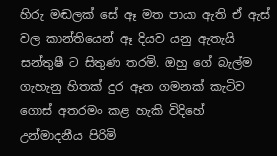හිරු මඬලක් සේ ඈ මත පායා ඇති ඒ ඇස් වල කාන්තියෙන් ඈ දියව යනු ඇතැයි සන්තුෂී ට සිතුණ තරමි. ඔහු ගේ බැල්ම ගැහැනු හිතක් දුර ඈත ගමනක් කැටිව ගොස් අතරමං කළ හැකි විදිහේ උන්මාදනීය පිරිමි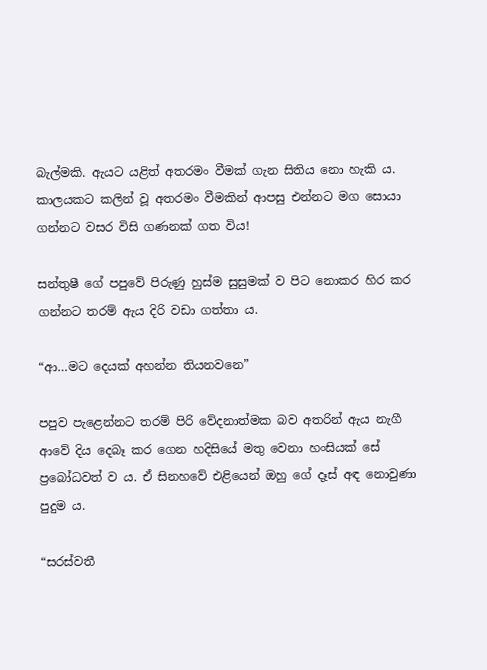බැල්මකි. ඇයට යළිත් අතරමං වීමක් ගැන සිතිය නො හැකි ය. කාලයකට කලින් වූ අතරමං වීමකින් ආපසු එන්නට මග සොයා ගන්නට වසර විසි ගණනක් ගත විය!

සන්තුෂී ගේ පපුවේ පිරුණු හුස්ම සුසුමක් ව පිට නොකර හිර කර ගන්නට තරම් ඇය දිරි වඩා ගත්තා ය.

“ආ…මට දෙයක් අහන්න තියනවනෙ”

පපුව පැළෙන්නට තරම් පිරි වේදනාත්මක බව අතරින් ඇය නැගී ආවේ දිය දෙබෑ කර ගෙන හදිසියේ මතු වෙනා හංසියක් සේ ප්‍රබෝධවත් ව ය. ඒ සිනහවේ එළියෙන් ඔහු ගේ දෑස් අඳ නොවුණා පුදුම ය.

“සරස්වතී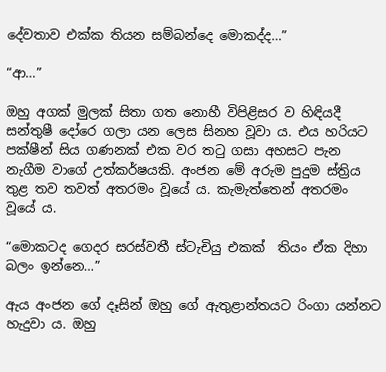දේවතාව එක්ක තියන සම්බන්දෙ මොකද්ද…”

“ආ…”

ඔහු අගක් මුලක් සිතා ගත නොහී විපිළිසර ව හිඳියදී සන්තුෂී දෝරෙ ගලා යන ලෙස සිනහ වූවා ය. එය හරියට පක්ෂීන් සිය ගණනක් එක වර තටු ගසා අහසට පැන නැගීම වාගේ උත්කර්ෂයකි. අංජන මේ අරුම පුදුම ස්ත්‍රිය තුළ තව තවත් අතරමං වූයේ ය. කැමැත්තෙන් අතරමං වූයේ ය.

“මොකටද ගෙදර සරස්වතී ස්ටැචියු එකක්  තියං ඒක දිහා බලං ඉන්නෙ…”

ඇය අංජන ගේ දෑසින් ඔහු ගේ ඇතුළාන්තයට රිංගා යන්නට හැදුවා ය. ඔහු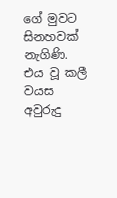ගේ මුවට සිනහවක් නැගිණි. එය වූ කලී වයස අවුරුදු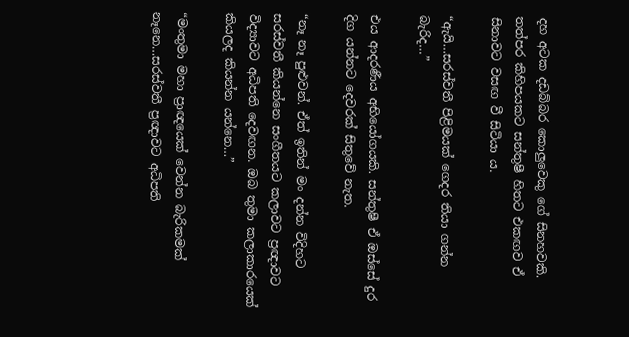දහ අටක දඩබ්බර කොලුවෙකු ගේ සිනහවකි. තත්පර කිහිපයකට සන්තුෂී හිතට එකඟව ඒ සිනාවට වසඟ වී සිටියා ය.

“ඇයි…සරස්වතී පිළිමයක් ගෙදර තියා ගන්න බැරිද…”

එය ආදරණීය අභියෝගයකි. සන්තුෂී ඒ ඔස්සේ දුර දිග යන්නට දෙවරක් සිතුවේ නැත.

“නෑ නෑ පුළුවන්. ඒත් ඉතින් මං දන්න විදිහට සරස්වතී කියන්නෙ සංගීතයට කලාවට ප්‍රඥාවට විද්‍යාවට අධිපති දෙවඟන. ඔබ තුමා කලාකාරයෙක් කියලද කියන්න යන්නෙ…”

“මංතුමා මහා ප්‍රාඥයෙක් වෙන්න බැරිකමක් නෑනෙ…සරස්වතී ප්‍රඥාවට අධිපති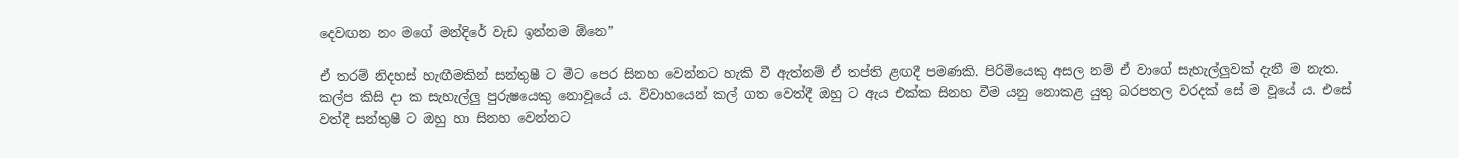දෙවඟන නං මගේ මන්දිරේ වැඩ ඉන්නම ඕනෙ”

ඒ තරම් නිදහස් හැඟීමකින් සන්තුෂී ට මීට පෙර සිනහ වෙන්නට හැකි වී ඇත්නම් ඒ තප්ති ළඟදී පමණකි. පිරිමියෙකු අසල නම් ඒ වාගේ සැහැල්ලුවක් දැනී ම නැත. කල්ප කිසි දා ක සැහැල්ලු පුරුෂයෙකු නොවූයේ ය. විවාහයෙන් කල් ගත වෙත්දී ඔහු ට ඇය එක්ක සිනහ වීම යනු නොකළ යුතු බරපතල වරදක් සේ ම වූයේ ය. එසේ වත්දී සන්තුෂී ට ඔහු හා සිනහ වෙන්නට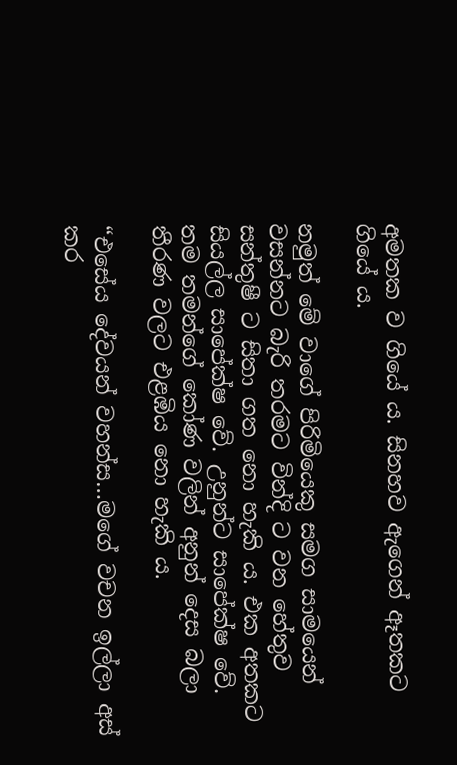අමතක ව ගියේ ය. සිනහව ඇගෙන් ඈතකට ගියේ ය.

නමුත් මේ වාගේ පිරිමියෙකු සමග සාමයෙන් වසන්නට බැරි තරමට වින්දි ට වන හේතුව සන්තුෂී ට සිතා ගත නො හැකි ය. එක අතකට  සියල්ල සාපේක්ෂ වේ. උනුන්ට සාපේක්ෂ වේ. තම තමන්ගේ කෝණ වලින් අනුන් දෙස බලා තීරණ වලට එළඹිය නො හැකි ය.

“එසේය දේවයන් වහන්ස…මගේ වචන ඉල්ලා අස් කර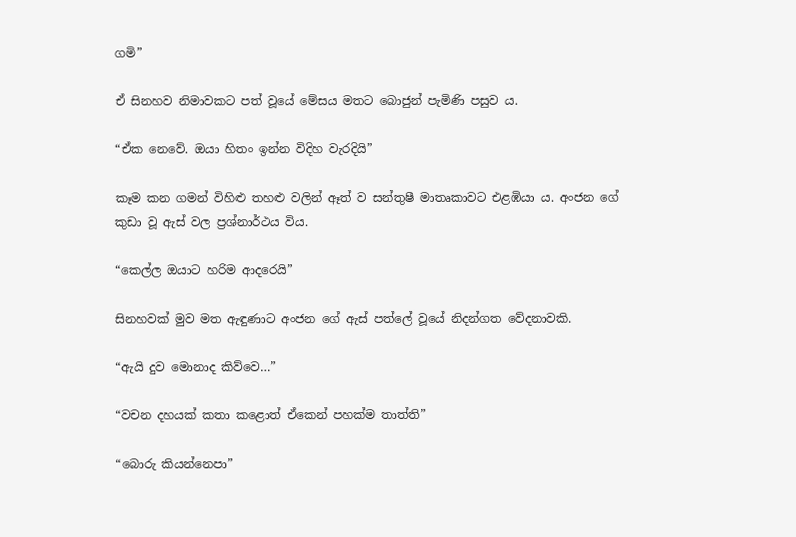ගමි”

ඒ සිනහව නිමාවකට පත් වූයේ මේසය මතට බොජුන් පැමිණි පසුව ය.

“ඒක නෙවේ. ඔයා හිතං ඉන්න විදිහ වැරදියි”

කෑම කන ගමන් විහිළු තහළු වලින් ඈත් ව සන්තුෂී මාතෘකාවට එළඹියා ය. අංජන ගේ කුඩා වූ ඇස් වල ප්‍රශ්නාර්ථය විය.

“කෙල්ල ඔයාට හරිම ආදරෙයි”

සිනහවක් මුව මත ඇඳුණාට අංජන ගේ ඇස් පත්ලේ වූයේ නිදන්ගත වේදනාවකි.

“ඇයි දුව මොනාද කිව්වෙ…”

“වචන දහයක් කතා කළොත් ඒකෙන් පහක්ම තාත්ති”

“බොරු කියන්නෙපා”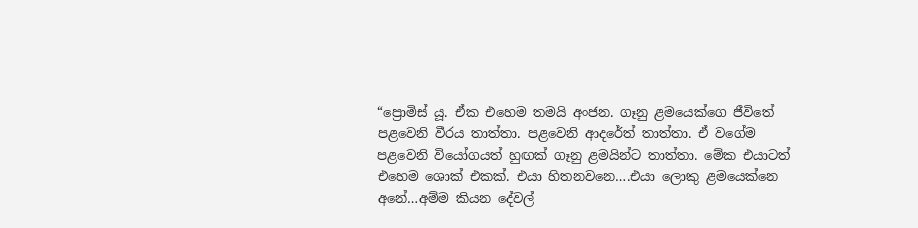“ප්‍රොමිස් යූ. ඒක එහෙම තමයි අංජන. ගෑනු ළමයෙක්ගෙ ජීවිතේ පළවෙනි වීරය තාත්තා. පළවෙනි ආදරේත් තාත්තා. ඒ වගේම පළවෙනි වියෝගයත් හුඟක් ගෑනු ළමයින්ට තාත්තා. මේක එයාටත් එහෙම ශොක් එකක්. එයා හිතනවනෙ….එයා ලොකු ළමයෙක්නෙ අනේ…අම්ම කියන දේවල්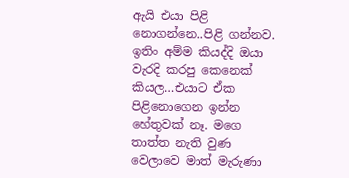ඇයි එයා පිළි නොගන්නෙ..පිළි ගන්නව. ඉතිං අම්ම කියද්දි ඔයා වැරදි කරපු කෙනෙක් කියල…එයාට ඒක පිළිනොගෙන ඉන්න හේතුවක් නෑ. මගෙ තාත්ත නැති වුණ වෙලාවෙ මාත් මැරුණා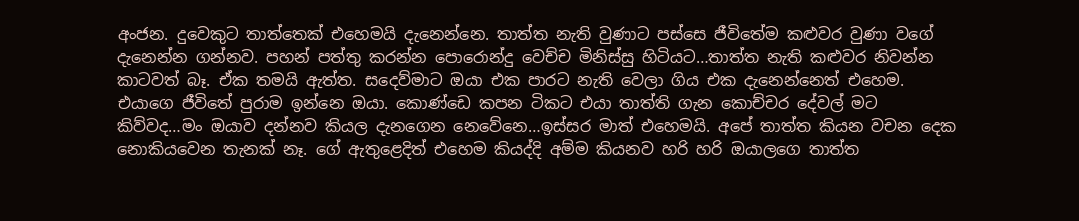අංජන. දුවෙකුට තාත්තෙක් එහෙමයි දැනෙන්නෙ. තාත්ත නැති වුණාට පස්සෙ ජීවිතේම කළුවර වුණා වගේ දැනෙන්න ගන්නව. පහන් පත්තු කරන්න පොරොන්දු වෙච්ච මිනිස්සු හිටියට…තාත්ත නැති කළුවර නිවන්න කාටවත් බෑ. ඒක තමයි ඇත්ත. සදෙව්මාට ඔයා එක පාරට නැති වෙලා ගිය එක දැනෙන්නෙත් එහෙම. එයාගෙ ජීවිතේ පුරාම ඉන්නෙ ඔයා. කොණ්ඩෙ කපන ටිකට එයා තාත්ති ගැන කොච්චර දේවල් මට කිව්වද…මං ඔයාව දන්නව කියල දැනගෙන නෙවේනෙ…ඉස්සර මාත් එහෙමයි. අපේ තාත්ත කියන වචන දෙක නොකියවෙන තැනක් නෑ. ගේ ඇතුළෙදිත් එහෙම කියද්දි අම්ම කියනව හරි හරි ඔයාලගෙ තාත්ත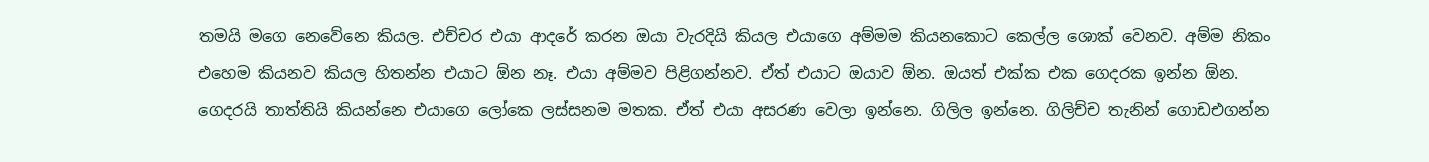තමයි මගෙ නෙවේනෙ කියල. එච්චර එයා ආදරේ කරන ඔයා වැරදියි කියල එයාගෙ අම්මම කියනකොට කෙල්ල ශොක් වෙනව. අම්ම නිකං එහෙම කියනව කියල හිතන්න එයාට ඕන නෑ. එයා අම්මව පිළිගන්නව. ඒත් එයාට ඔයාව ඕන. ඔයත් එක්ක එක ගෙදරක ඉන්න ඕන. ගෙදරයි තාත්තියි කියන්නෙ එයාගෙ ලෝකෙ ලස්සනම මතක. ඒත් එයා අසරණ වෙලා ඉන්නෙ. ගිලිල ඉන්නෙ. ගිලිච්ච තැනින් ගොඩඑගන්න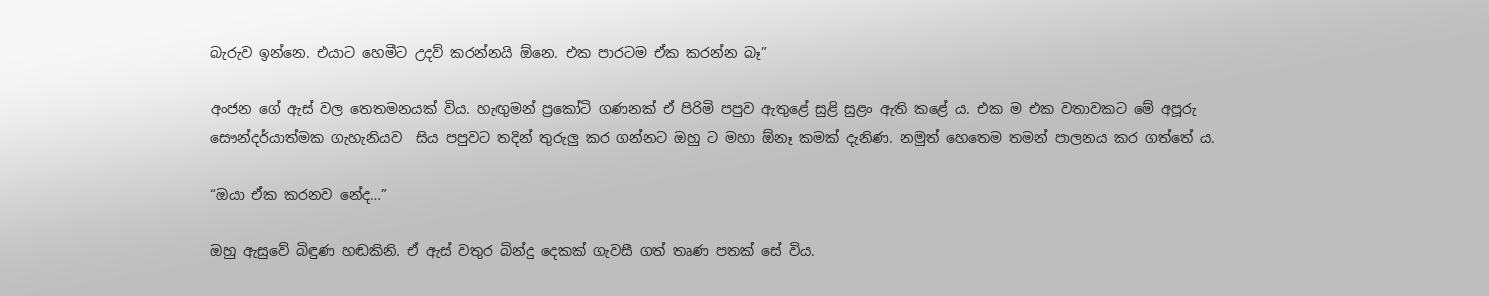බැරුව ඉන්නෙ. එයාට හෙමීට උදව් කරන්නයි ඕනෙ. එක පාරටම ඒක කරන්න බෑ”

අංජන ගේ ඇස් වල තෙතමනයක් විය. හැඟුමන් ප්‍රකෝටි ගණනක් ඒ පිරිමි පපුව ඇතුළේ සුළි සුළං ඇති කළේ ය. එක ම එක වතාවකට මේ අපූරු සෞන්දර්යාත්මක ගැහැනියව  සිය පපුවට තදින් තුරුලු කර ගන්නට ඔහු ට මහා ඕනෑ කමක් දැනිණ. නමුත් හෙතෙම තමන් පාලනය කර ගත්තේ ය.

“ඔයා ඒක කරනව නේද…”

ඔහු ඇසුවේ බිඳුණ හඬකිනි. ඒ ඇස් වතුර බින්දු දෙකක් ගැවසී ගත් තෘණ පතක් සේ විය.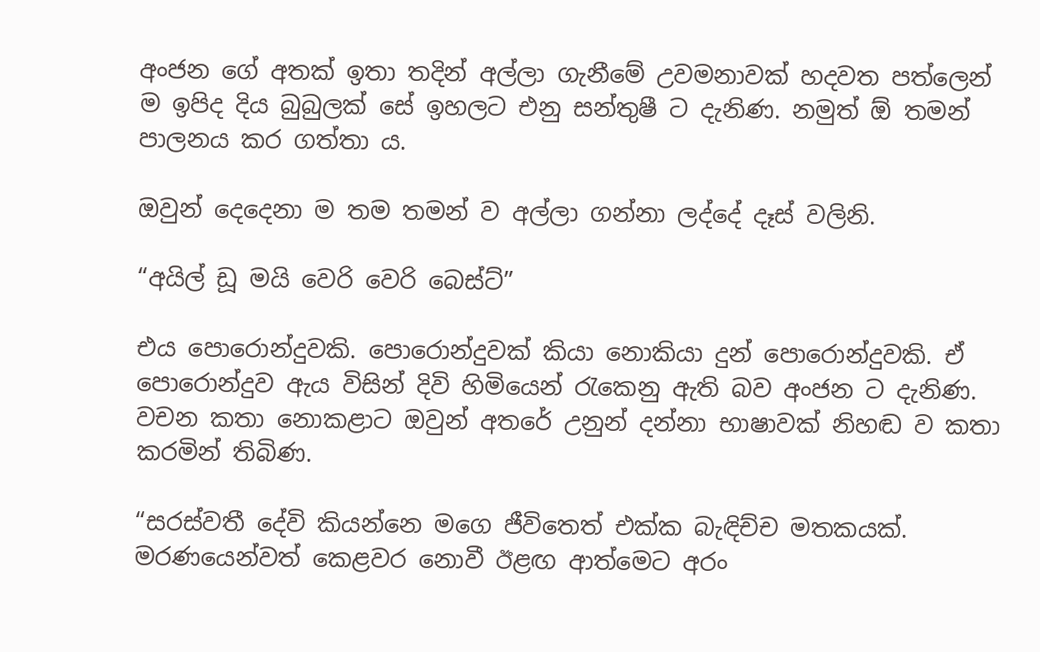අංජන ගේ අතක් ඉතා තදින් අල්ලා ගැනීමේ උවමනාවක් හදවත පත්ලෙන් ම ඉපිද දිය බුබුලක් සේ ඉහලට එනු සන්තුෂී ට දැනිණ. නමුත් ඕ තමන් පාලනය කර ගත්තා ය.

ඔවුන් දෙදෙනා ම තම තමන් ව අල්ලා ගන්නා ලද්දේ දෑස් වලිනි.

“අයිල් ඩූ මයි වෙරි වෙරි බෙස්ට්”

එය පොරොන්දුවකි. පොරොන්දුවක් කියා නොකියා දුන් පොරොන්දුවකි. ඒ පොරොන්දුව ඇය විසින් දිවි හිමියෙන් රැකෙනු ඇති බව අංජන ට දැනිණ. වචන කතා නොකළාට ඔවුන් අතරේ උනුන් දන්නා භාෂාවක් නිහඬ ව කතා කරමින් තිබිණ.

“සරස්වතී දේවි කියන්නෙ මගෙ ජීවිතෙත් එක්ක බැඳිච්ච මතකයක්. මරණයෙන්වත් කෙළවර නොවී ඊළඟ ආත්මෙට අරං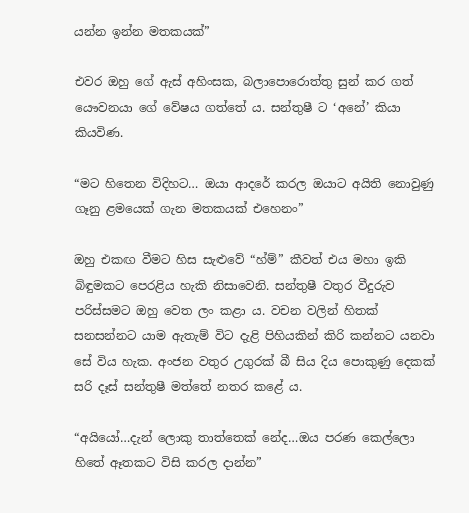යන්න ඉන්න මතකයක්”

එවර ඔහු ගේ ඇස් අහිංසක, බලාපොරොත්තු සුන් කර ගත් යෞවනයා ගේ වේෂය ගත්තේ ය. සන්තුෂී ට ‘අනේ’ කියා කියවිණ.

“මට හිතෙන විදිහට… ඔයා ආදරේ කරල ඔයාට අයිති නොවුණු ගෑනු ළමයෙක් ගැන මතකයක් එහෙනං”

ඔහු එකඟ වීමට හිස සැළුවේ “හ්ම්” කීවත් එය මහා ඉකි බිඳුමකට පෙරළිය හැකි නිසාවෙනි. සන්තුෂී වතුර වීදුරුව පරිස්සමට ඔහු වෙත ලං කළා ය. වචන වලින් හිතක් සනසන්නට යාම ඇතැම් විට දැළි පිහියකින් කිරි කන්නට යනවා සේ විය හැක. අංජන වතුර උගුරක් බී සිය දිය පොකුණු දෙකක් සරි දෑස් සන්තුෂී මත්තේ නතර කළේ ය.

“අයියෝ…දැන් ලොකු තාත්තෙක් නේද…ඔය පරණ කෙල්ලො හිතේ ඈතකට විසි කරල දාන්න”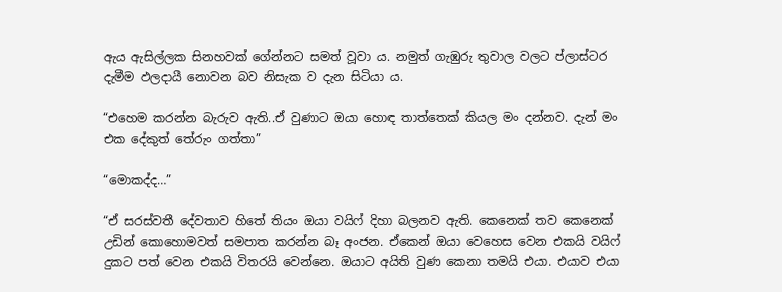ඇය ඇසිල්ලක සිනහවක් ගේන්නට සමත් වූවා ය. නමුත් ගැඹුරු තුවාල වලට ප්ලාස්ටර දැමීම ඵලදායී නොවන බව නිසැක ව දැන සිටියා ය.

“එහෙම කරන්න බැරුව ඇති..ඒ වුණාට ඔයා හොඳ තාත්තෙක් කියල මං දන්නව. දැන් මං එක දේකුත් තේරුං ගත්තා”

“මොකද්ද…”

“ඒ සරස්වතී දේවතාව හිතේ තියං ඔයා වයිෆ් දිහා බලනව ඇති. කෙනෙක් තව කෙනෙක් උඩින් කොහොමවත් සමපාත කරන්න බෑ අංජන. ඒකෙන් ඔයා වෙහෙස වෙන එකයි වයිෆ් දුකට පත් වෙන එකයි විතරයි වෙන්නෙ. ඔයාට අයිති වුණ කෙනා තමයි එයා. එයාව එයා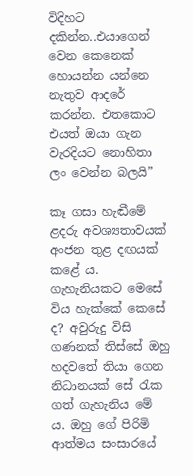විදිහට දකින්න..එයාගෙන් වෙන කෙනෙක් හොයන්න යන්නෙ නැතුව ආදරේ කරන්න. එතකොට එයත් ඔයා ගැන වැරදියට නොහිතා ලං වෙන්න බලයි”

කෑ ගසා හැඬීමේ ළදරු අවශ්‍යතාවයක් අංජන තුළ දඟයක් කළේ ය. ගැහැනියකට මෙසේ විය හැක්කේ කෙසේ ද? අවුරුදු විසි ගණනක් තිස්සේ ඔහු හදවතේ තියා ගෙන නිධානයක් සේ රැක ගත් ගැහැනිය මේ ය. ඔහු ගේ පිරිමි ආත්මය සංසාරයේ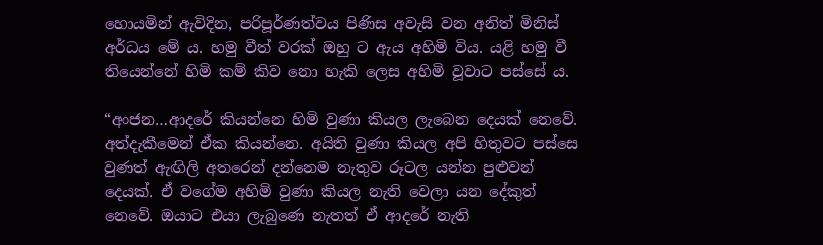හොයමින් ඇවිදින, පරිපූර්ණත්වය පිණිස අවැසි වන අනිත් මිනිස් අර්ධය මේ ය. හමු වීත් වරක් ඔහු ට ඇය අහිමි විය. යළි හමු වී තියෙන්නේ හිමි කම් කිව නො හැකි ලෙස අහිමි වූවාට පස්සේ ය.

“අංජන…ආදරේ කියන්නෙ හිමි වුණා කියල ලැබෙන දෙයක් නෙවේ. අත්දැකීමෙන් ඒක කියන්නෙ. අයිති වුණා කියල අපි හිතුවට පස්සෙ වුණත් ඇඟිලි අතරෙන් දන්නෙම නැතුව රූටල යන්න පුළුවන් දෙයක්. ඒ වගේම අහිමි වුණා කියල නැති වෙලා යන දේකුත් නෙවේ. ඔයාට එයා ලැබුණෙ නැතත් ඒ ආදරේ නැති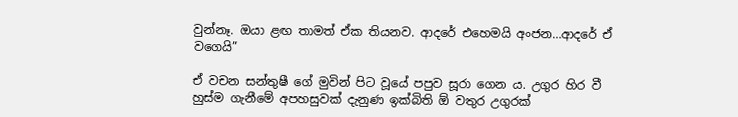වුන්නෑ. ඔයා ළඟ තාමත් ඒක තියනව. ආදරේ එහෙමයි අංජන…ආදරේ ඒ වගෙයි”

ඒ වචන සන්තුෂී ගේ මුවින් පිට වූයේ පපුව සූරා ගෙන ය. උගුර හිර වී හුස්ම ගැනීමේ අපහසුවක් දැනුණ ඉක්බිති ඕ වතුර උගුරක්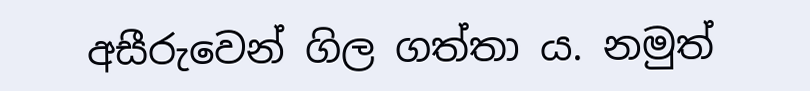අසීරුවෙන් ගිල ගත්තා ය. නමුත්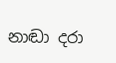නාඬා දරා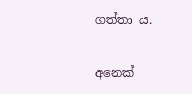ගත්තා ය.

අනෙක්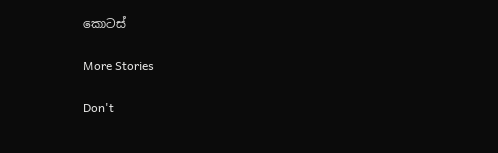කොටස්

More Stories

Don't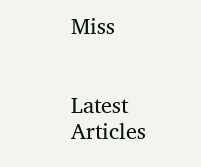Miss


Latest Articles